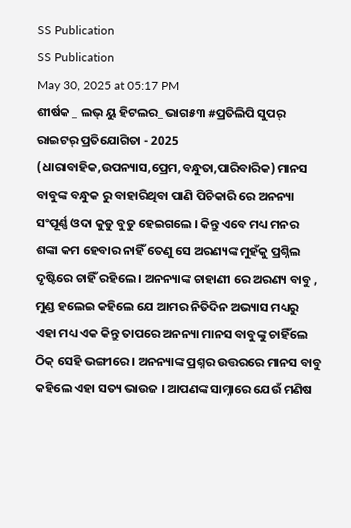SS Publication
SS Publication
May 30, 2025 at 05:17 PM
ଶୀର୍ଷକ _ ଲଭ୍ ୟୁ ହିଟଲର_ ଭାଗ୫୩ #ପ୍ରତିଲିପି ସୁପର୍ ରାଇଟର୍ ପ୍ରତିଯୋଗିତା - 2025 (ଧାରାବାହିକ,ଉପନ୍ୟାସ,ପ୍ରେମ,ବନ୍ଧୁତା,ପାରିବାରିକ) ମାନସ ବାବୁଙ୍କ ବନ୍ଧୁକ ରୁ ବାହାରିଥିବା ପାଣି ପିଚିକାରି ରେ ଅନନ୍ୟା ସଂପୂର୍ଣ୍ଣ ଓଦା କୁଡୁ ବୁଡୁ ହେଇଗଲେ । କିନ୍ତୁ ଏବେ ମଧ୍ୟ ମନର ଶଙ୍କା କମ ହେବାର ନାହିଁ ତେଣୁ ସେ ଅରଣ୍ୟଙ୍କ ମୁହଁକୁ ପ୍ରଶ୍ନିଲ ଦୃଷ୍ଟିରେ ଚାହିଁ ରହିଲେ । ଅନନ୍ୟାଙ୍କ ଚାହାଣୀ ରେ ଅରଣ୍ୟ ବାବୁ , ମୁଣ୍ଡ ହଲେଇ କହିଲେ ଯେ ଆମର ନିତିଦିନ ଅଭ୍ୟାସ ମଧ୍ୟରୁ ଏହା ମଧ୍ୟ ଏକ କିନ୍ତୁ ତାପରେ ଅନନ୍ୟା ମାନସ ବାବୁଙ୍କୁ ଚାହିଁଲେ ଠିକ୍ ସେହି ଭଙ୍ଗୀରେ । ଅନନ୍ୟାଙ୍କ ପ୍ରଶ୍ନର ଉତ୍ତରରେ ମାନସ ବାବୁ କହିଲେ ଏହା ସତ୍ୟ ଭାଉଜ । ଆପଣଙ୍କ ସାମ୍ନାରେ ଯେଉଁ ମଣିଷ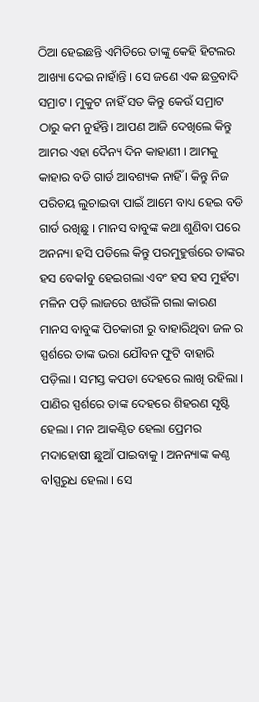ଠିଆ ହେଇଛନ୍ତି ଏମିତିରେ ତାଙ୍କୁ କେହି ହିଟଲର ଆଖ୍ୟା ଦେଇ ନାହାଁନ୍ତି । ସେ ଜଣେ ଏକ ଛତ୍ରବାଦି ସମ୍ରାଟ । ମୁକୁଟ ନାହିଁ ସତ କିନ୍ତୁ କେଉଁ ସମ୍ରାଟ ଠାରୁ କମ ନୁହଁନ୍ତି। ଆପଣ ଆଜି ଦେଖିଲେ କିନ୍ତୁ ଆମର ଏହା ଦୈନ୍ୟ ଦିନ କାହାଣୀ । ଆମକୁ କାହାର ବଡି ଗାର୍ଡ ଆବଶ୍ୟକ ନାହିଁ । କିନ୍ତୁ ନିଜ ପରିଚୟ ଲୁଚାଇବା ପାଇଁ ଆମେ ବାଧ୍ୟ ହେଇ ବଡି ଗାର୍ଡ ରଖିଛୁ । ମାନସ ବାବୁଙ୍କ କଥା ଶୁଣିବା ପରେ ଅନନ୍ୟା ହସି ପଡିଲେ କିନ୍ତୁ ପରମୁହୁର୍ତ୍ତରେ ତାଙ୍କର ହସ ବେକlବୁ ହେଇଗଲା ଏବଂ ହସ ହସ ମୁହଁଟା ମଳିନ ପଡ଼ି ଲାଜରେ ଝାଉଁଳି ଗଲା କାରଣ ମାନସ ବାବୁଙ୍କ ପିଚକାରୀ ରୁ ବାହାରିଥିବା ଜଳ ର ସ୍ପର୍ଶରେ ତାଙ୍କ ଭରା ଯୌବନ ଫୁଟି ବାହାରି ପଡ଼ିଲା । ସମସ୍ତ କପଡା ଦେହରେ ଲାଖି ରହିଲା । ପାଣିର ସ୍ପର୍ଶରେ ତାଙ୍କ ଦେହରେ ଶିହରଣ ସୃଷ୍ଟି ହେଲା । ମନ ଆକଣ୍ଠିତ ହେଲା ପ୍ରେମର ମଦାହୋଷୀ ଛୁଆଁ ପାଇବାକୁ । ଅନନ୍ୟାଙ୍କ କଣ୍ଠ ବlସ୍ପରୁଧ ହେଲା । ସେ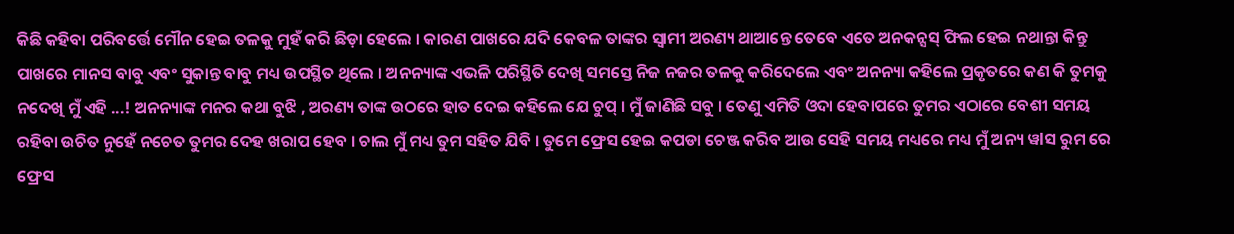କିଛି କହିବା ପରିବର୍ତ୍ତେ ମୌନ ହେଇ ତଳକୁ ମୁହଁ କରି ଛିଡ଼ା ହେଲେ । କାରଣ ପାଖରେ ଯଦି କେବଳ ତାଙ୍କର ସ୍ବାମୀ ଅରଣ୍ୟ ଥାଆନ୍ତେ ତେବେ ଏତେ ଅନକନ୍ସସ୍ ଫିଲ ହେଇ ନଥାନ୍ତା କିନ୍ତୁ ପାଖରେ ମାନସ ବାବୁ ଏବଂ ସୁକାନ୍ତ ବାବୁ ମଧ୍ୟ ଉପସ୍ଥିତ ଥିଲେ । ଅନନ୍ୟାଙ୍କ ଏଭଳି ପରିସ୍ଥିତି ଦେଖି ସମସ୍ତେ ନିଜ ନଜର ତଳକୁ କରିଦେଲେ ଏବଂ ଅନନ୍ୟା କହିଲେ ପ୍ରକୃତରେ କଣ କି ତୁମକୁ ନଦେଖି ମୁଁ ଏହି ...! ଅନନ୍ୟାଙ୍କ ମନର କଥା ବୁଝି , ଅରଣ୍ୟ ତାଙ୍କ ଉଠରେ ହାତ ଦେଇ କହିଲେ ଯେ ଚୁପ୍ । ମୁଁ ଜାଣିଛି ସବୁ । ତେଣୁ ଏମିତି ଓଦା ହେବାପରେ ତୁମର ଏଠାରେ ବେଶୀ ସମୟ ରହିବା ଉଚିତ ନୁହେଁ ନଚେତ ତୁମର ଦେହ ଖରାପ ହେବ । ଚାଲ ମୁଁ ମଧ୍ୟ ତୁମ ସହିତ ଯିବି । ତୁମେ ଫ୍ରେସ ହେଇ କପଡା ଚେଞ୍ଜ କରିବ ଆଉ ସେହି ସମୟ ମଧ୍ୟରେ ମଧ୍ୟ ମୁଁ ଅନ୍ୟ ୱlସ ରୁମ ରେ ଫ୍ରେସ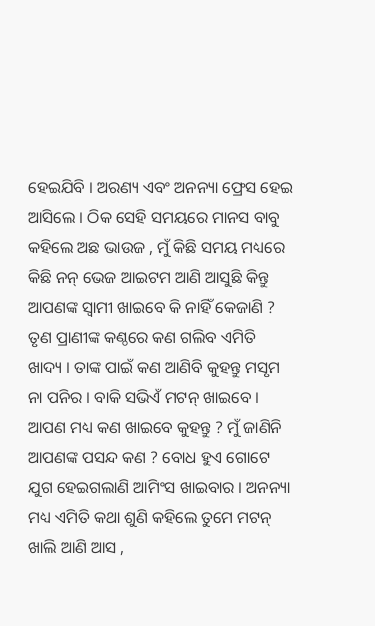ହେଇଯିବି । ଅରଣ୍ୟ ଏବଂ ଅନନ୍ୟା ଫ୍ରେସ ହେଇ ଆସିଲେ । ଠିକ ସେହି ସମୟରେ ମାନସ ବାବୁ କହିଲେ ଅଛ ଭାଉଜ , ମୁଁ କିଛି ସମୟ ମଧ୍ୟରେ କିଛି ନନ୍ ଭେଜ ଆଇଟମ ଆଣି ଆସୁଛି କିନ୍ତୁ ଆପଣଙ୍କ ସ୍ବାମୀ ଖାଇବେ କି ନାହିଁ କେଜାଣି ? ତୃଣ ପ୍ରାଣୀଙ୍କ କଣ୍ଠରେ କଣ ଗଲିବ ଏମିତି ଖାଦ୍ୟ । ତାଙ୍କ ପାଇଁ କଣ ଆଣିବି କୁହନ୍ତୁ ମସୃମ ନା ପନିର । ବାକି ସଭିଏଁ ମଟନ୍ ଖାଇବେ । ଆପଣ ମଧ୍ୟ କଣ ଖାଇବେ କୁହନ୍ତୁ ? ମୁଁ ଜାଣିନି ଆପଣଙ୍କ ପସନ୍ଦ କଣ ? ବୋଧ ହୁଏ ଗୋଟେ ଯୁଗ ହେଇଗଲାଣି ଆମିଂସ ଖାଇବାର । ଅନନ୍ୟା ମଧ୍ୟ ଏମିତି କଥା ଶୁଣି କହିଲେ ତୁମେ ମଟନ୍ ଖାଲି ଆଣି ଆସ ,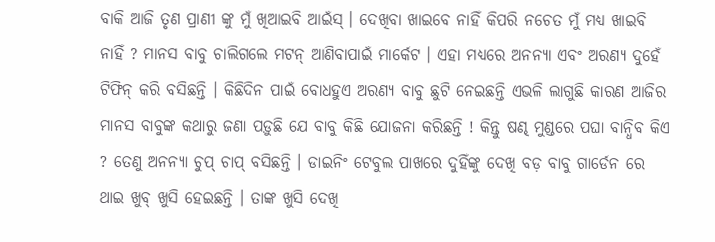ବାକି ଆଜି ତୃଣ ପ୍ରାଣୀ ଙ୍କୁ ମୁଁ ଖିଆଇବି ଆଇଁସ୍ । ଦେଖିବା ଖାଇବେ ନାହିଁ କିପରି ନଚେତ ମୁଁ ମଧ୍ୟ ଖାଇବି ନାହିଁ ? ମାନସ ବାବୁ ଚାଲିଗଲେ ମଟନ୍ ଆଣିବାପାଇଁ ମାର୍କେଟ । ଏହା ମଧ୍ୟରେ ଅନନ୍ୟା ଏବଂ ଅରଣ୍ୟ ଦୁହେଁ ଟିଫିନ୍ କରି ବସିଛନ୍ତି । କିଛିଦିନ ପାଇଁ ବୋଧହୁଏ ଅରଣ୍ୟ ବାବୁ ଛୁଟି ନେଇଛନ୍ତି ଏଭଳି ଲାଗୁଛି କାରଣ ଆଜିର ମାନସ ବାବୁଙ୍କ କଥାରୁ ଜଣା ପଡ଼ୁଛି ଯେ ବାବୁ କିଛି ଯୋଜନା କରିଛନ୍ତି ! କିନ୍ତୁ ଷଣ୍ଢ ମୁଣ୍ଡରେ ପଘା ବାନ୍ଧିବ କିଏ ? ତେଣୁ ଅନନ୍ୟା ଚୁପ୍ ଚାପ୍ ବସିଛନ୍ତି । ଡାଇନିଂ ଟେବୁଲ ପାଖରେ ଦୁହିଁଙ୍କୁ ଦେଖି ବଡ଼ ବାବୁ ଗାର୍ଡେନ ରେ ଥାଇ ଖୁବ୍ ଖୁସି ହେଇଛନ୍ତି । ତାଙ୍କ ଖୁସି ଦେଖି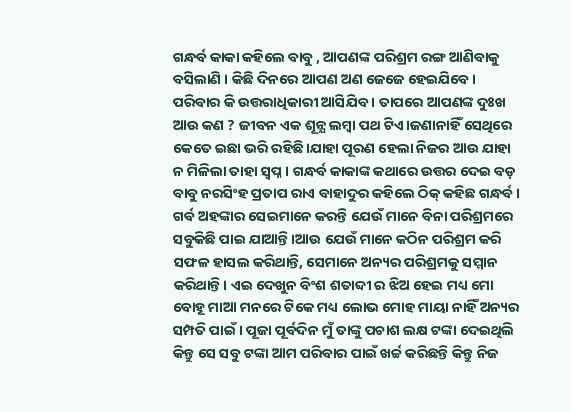ଗନ୍ଧର୍ବ କାକା କହିଲେ ବାବୁ , ଆପଣଙ୍କ ପରିଶ୍ରମ ରଙ୍ଗ ଆଣିବାକୁ ବସିଲାଣି । କିଛି ଦିନରେ ଆପଣ ଅଣ ଜେଜେ ହେଇଯିବେ। ପରିବାର କି ଉତ୍ତରାଧିକାରୀ ଆସିଯିବ । ତାପରେ ଆପଣଙ୍କ ଦୁଃଖ ଆଉ କଣ ? ଜୀବନ ଏକ ଶୂନ୍ଯ ଲମ୍ବା ପଥ ଟିଏ।ଜଣାନାହିଁ ସେଥିରେ କେତେ ଇଛା ଭରି ରହିଛି।ଯାହା ପୂରଣ ହେଲା ନିଜର ଆଉ ଯାହା ନ ମିଳିଲା ତାହା ସ୍ବପ୍ନ। ଗନ୍ଧର୍ବ କାକାଙ୍କ କଥାରେ ଉତ୍ତର ଦେଇ ବଡ଼ ବାବୁ ନରସିଂହ ପ୍ରତାପ ରାଏ ବାହାଦୁର କହିଲେ ଠିକ୍ କହିଛ ଗନ୍ଧର୍ବ । ଗର୍ବ ଅହଙ୍କାର ସେଇମାନେ କରନ୍ତି ଯେଉଁ ମାନେ ବିନା ପରିଶ୍ରମରେ ସବୁକିଛି ପାଇ ଯାଆନ୍ତି।ଆଉ ଯେଉଁ ମାନେ କଠିନ ପରିଶ୍ରମ କରି ସଫଳ ହାସଲ କରିଥାନ୍ତି, ସେମାନେ ଅନ୍ୟର ପରିଶ୍ରମକୁ ସମ୍ମାନ କରିଥାନ୍ତି। ଏଇ ଦେଖୁନ ବିଂଶ ଶତାବ୍ଦୀ ର ଝିଅ ହେଇ ମଧ୍ୟ ମୋ ବୋହୂ ମାଆ ମନରେ ଟିକେ ମଧ୍ୟ ଲୋଭ ମୋହ ମାୟା ନାହିଁ ଅନ୍ୟର ସମ୍ପତି ପାଇଁ । ପୂଜା ପୂର୍ବଦିନ ମୁଁ ତାଙ୍କୁ ପଚାଶ ଲକ୍ଷ ଟଙ୍କା ଦେଇଥିଲି କିନ୍ତୁ ସେ ସବୁ ଟଙ୍କା ଆମ ପରିବାର ପାଇଁ ଖର୍ଚ୍ଚ କରିଛନ୍ତି କିନ୍ତୁ ନିଜ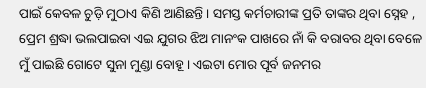ପାଇଁ କେବଳ ଚୁଡ଼ି ମୁଠାଏ କିଣି ଆଣିଛନ୍ତି । ସମସ୍ତ କର୍ମଚାରୀଙ୍କ ପ୍ରତି ତାଙ୍କର ଥିବା ସ୍ନେହ , ପ୍ରେମ ଶ୍ରଦ୍ଧା ଭଲପାଇବା ଏଇ ଯୁଗର ଝିଅ ମାନଂକ ପାଖରେ ନାଁ କି ବରାବର ଥିବା ବେଳେ ମୁଁ ପାଇଛି ଗୋଟେ ସୁନା ମୁଣ୍ଡା ବୋହୂ । ଏଇଟା ମୋର ପୂର୍ବ ଜନମର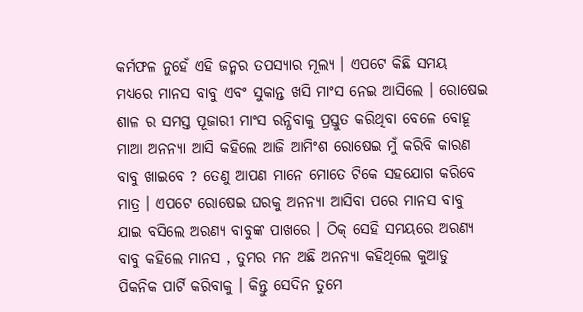କର୍ମଫଳ ନୁହେଁ ଏହି ଜନ୍ମର ତପସ୍ୟାର ମୂଲ୍ୟ । ଏପଟେ କିଛି ସମୟ ମଧ୍ୟରେ ମାନସ ବାବୁ ଏବଂ ସୁକାନ୍ତ ଖସି ମାଂସ ନେଇ ଆସିଲେ । ରୋଷେଇ ଶାଳ ର ସମସ୍ତ ପୂଜାରୀ ମାଂସ ରନ୍ଧିବାକୁ ପ୍ରସ୍ତୁତ କରିଥିବା ବେଳେ ବୋହୂ ମାଆ ଅନନ୍ୟା ଆସି କହିଲେ ଆଜି ଆମିଂଶ ରୋଷେଇ ମୁଁ କରିବି କାରଣ ବାବୁ ଖାଇବେ ? ତେଣୁ ଆପଣ ମାନେ ମୋତେ ଟିକେ ସହଯୋଗ କରିବେ ମାତ୍ର । ଏପଟେ ରୋଷେଇ ଘରକୁ ଅନନ୍ୟା ଆସିବା ପରେ ମାନସ ବାବୁ ଯାଇ ବସିଲେ ଅରଣ୍ୟ ବାବୁଙ୍କ ପାଖରେ । ଠିକ୍ ସେହି ସମୟରେ ଅରଣ୍ୟ ବାବୁ କହିଲେ ମାନସ , ତୁମର ମନ ଅଛି ଅନନ୍ୟା କହିଥିଲେ କୁଆଡୁ ପିକନିକ ପାର୍ଟି କରିବାକୁ । କିନ୍ତୁ ସେଦିନ ତୁମେ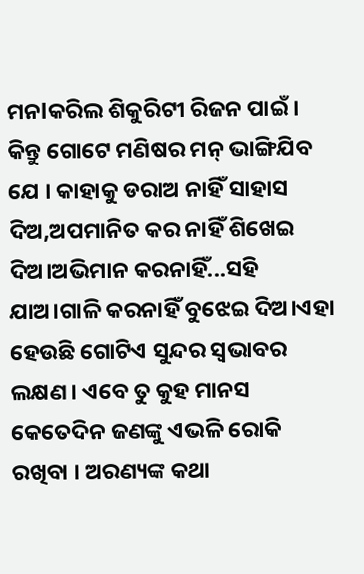ମନlକରିଲ ଶିକୁରିଟୀ ରିଜନ ପାଇଁ । କିନ୍ତୁ ଗୋଟେ ମଣିଷର ମନ୍ ଭାଙ୍ଗିଯିବ ଯେ । କାହାକୁ ଡରାଅ ନାହିଁ ସାହାସ ଦିଅ,ଅପମାନିତ କର ନାହିଁ ଶିଖେଇ ଦିଅ।ଅଭିମାନ କରନାହିଁ...ସହି ଯାଅ।ଗାଳି କରନାହିଁ ବୁଝେଇ ଦିଅ।ଏହା ହେଉଛି ଗୋଟିଏ ସୁନ୍ଦର ସ୍ବଭାବର ଲକ୍ଷଣ। ଏବେ ତୁ କୁହ ମାନସ କେତେଦିନ ଜଣଙ୍କୁ ଏଭଳି ରୋକି ରଖିବା । ଅରଣ୍ୟଙ୍କ କଥା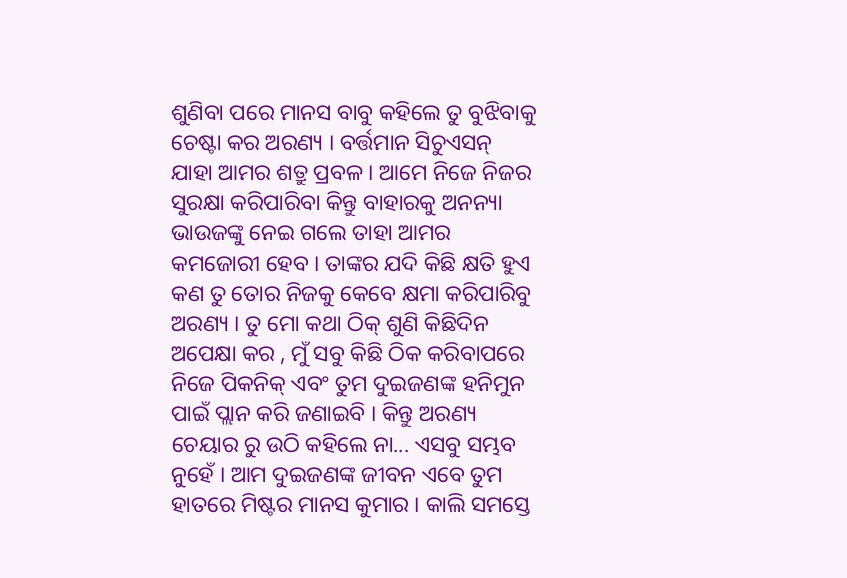ଶୁଣିବା ପରେ ମାନସ ବାବୁ କହିଲେ ତୁ ବୁଝିବାକୁ ଚେଷ୍ଟା କର ଅରଣ୍ୟ । ବର୍ତ୍ତମାନ ସିଚୁଏସନ୍ ଯାହା ଆମର ଶତ୍ରୁ ପ୍ରବଳ । ଆମେ ନିଜେ ନିଜର ସୁରକ୍ଷା କରିପାରିବା କିନ୍ତୁ ବାହାରକୁ ଅନନ୍ୟା ଭାଉଜଙ୍କୁ ନେଇ ଗଲେ ତାହା ଆମର କମଜୋରୀ ହେବ । ତାଙ୍କର ଯଦି କିଛି କ୍ଷତି ହୁଏ କଣ ତୁ ତୋର ନିଜକୁ କେବେ କ୍ଷମା କରିପାରିବୁ ଅରଣ୍ୟ । ତୁ ମୋ କଥା ଠିକ୍ ଶୁଣି କିଛିଦିନ ଅପେକ୍ଷା କର , ମୁଁ ସବୁ କିଛି ଠିକ କରିବାପରେ ନିଜେ ପିକନିକ୍ ଏବଂ ତୁମ ଦୁଇଜଣଙ୍କ ହନିମୁନ ପାଇଁ ପ୍ଲାନ କରି ଜଣାଇବି । କିନ୍ତୁ ଅରଣ୍ୟ ଚେୟାର ରୁ ଉଠି କହିଲେ ନା... ଏସବୁ ସମ୍ଭବ ନୁହେଁ । ଆମ ଦୁଇଜଣଙ୍କ ଜୀବନ ଏବେ ତୁମ ହାତରେ ମିଷ୍ଟର ମାନସ କୁମାର । କାଲି ସମସ୍ତେ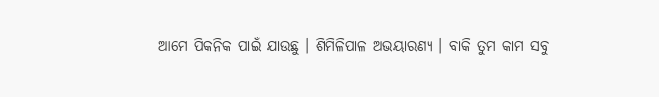ଆମେ ପିକନିକ ପାଇଁ ଯାଉଛୁ । ଶିମିଳିପାଳ ଅଭୟାରଣ୍ୟ । ବାକି ତୁମ କାମ ସବୁ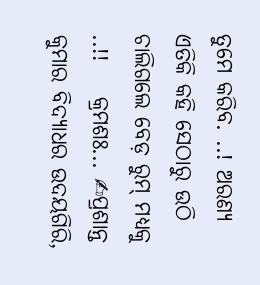ତୁମେ କରିବ. ..! ଅରଣ୍ୟ ଏତିକି କହି ସେଠାରୁ ଉଠି ଚାଲିଗଲେ ବେଡ଼ ରୁମ୍ ମଧ୍ୟକୁ ..!!    କ୍ରମଶଃ... ✍ପ୍ରଶାନ୍ତ କୁମାର ବିଦ୍ୟାଧର ଉଦୟଗିରି,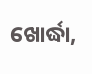ଖୋର୍ଦ୍ଧା,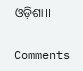ଓଡ଼ିଶା।।

Comments